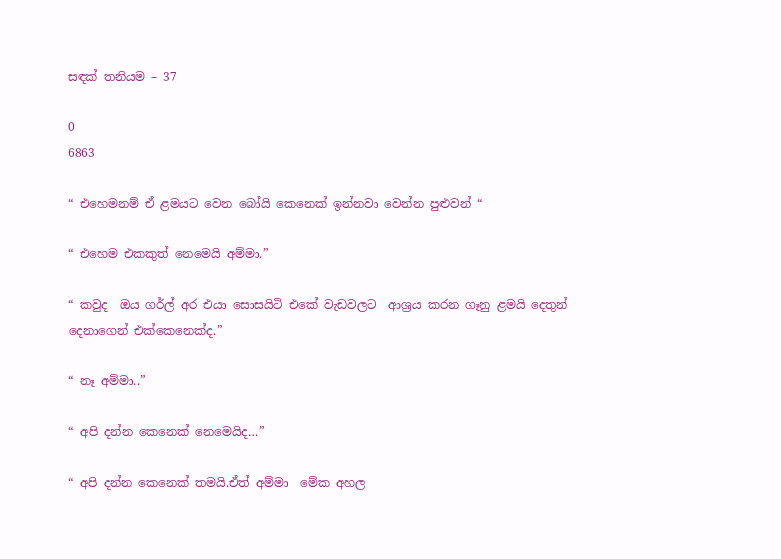සඳක් තනියම – 37

0
6863

“ එහෙමනම් ඒ ළමයට වෙන බෝයි කෙනෙක් ඉන්නවා වෙන්න පුළුවන් “

“ එහෙම එකකුත් නෙමෙයි අම්මා.”

“ කවුද  ඔය ගර්ල් අර එයා සොසයිටි එකේ වැඩවලට  ආශ්‍රය කරන ගෑනු ළමයි දෙතුන් දෙනාගෙන් එක්කෙනෙක්ද.”

“ නෑ අම්මා..”

“ අපි දන්න කෙනෙක් නෙමෙයිද…”

“ අපි දන්න කෙනෙක් තමයි.ඒත් අම්මා  මේක අහල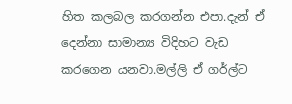හිත කලබල කරගන්න එපා.දැන් ඒ දෙන්නා සාමාන්‍ය විදිහට වැඩ කරගෙන යනවා.මල්ලි ඒ ගර්ල්ට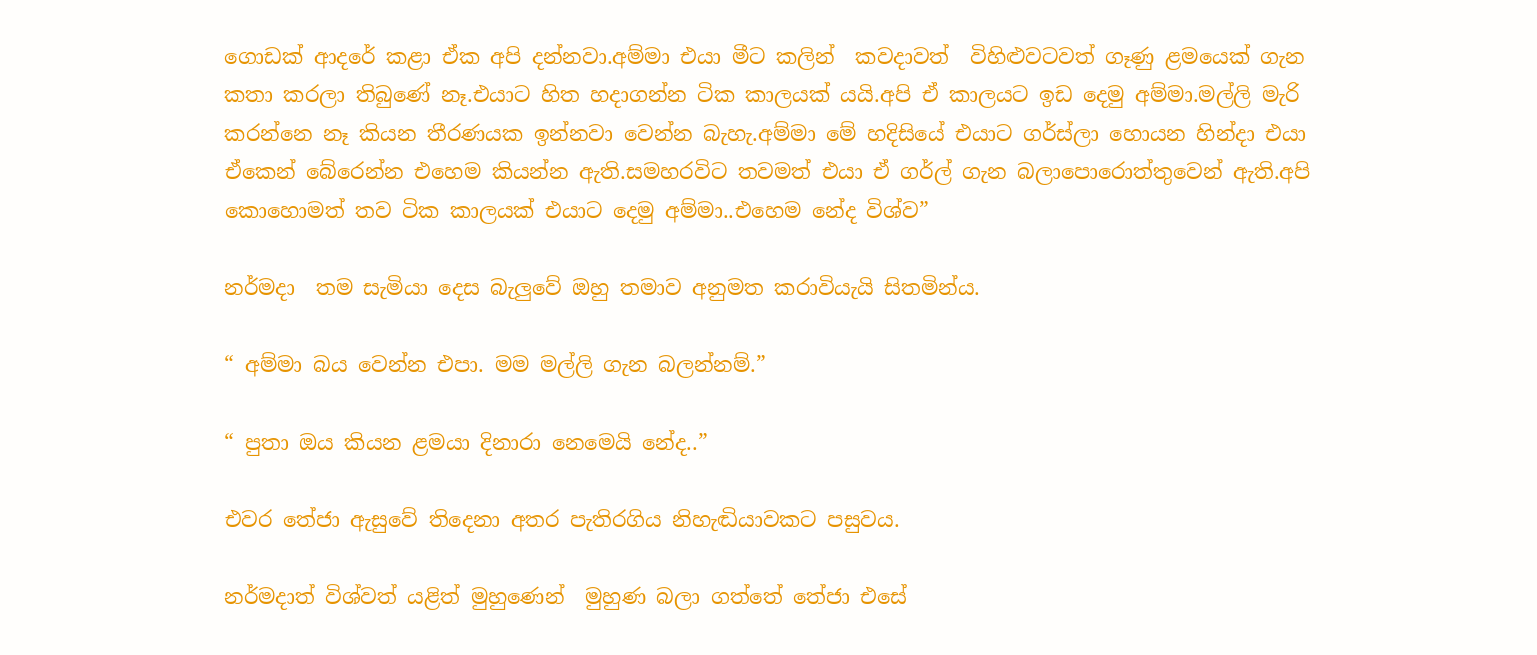ගොඩක් ආදරේ කළා ඒක අපි දන්නවා.අම්මා එයා මීට කලින්  කවදාවත්  විහිළුවටවත් ගෑණු ළමයෙක් ගැන කතා කරලා තිබුණේ නෑ.එයාට හිත හදාගන්න ටික කාලයක් යයි.අපි ඒ කාලයට ඉඩ දෙමු අම්මා.මල්ලි මැරි කරන්නෙ නෑ කියන තීරණයක ඉන්නවා වෙන්න බැහැ.අම්මා මේ හදිසියේ එයාට ගර්ස්ලා හොයන හින්දා එයා  ඒකෙන් බේරෙන්න එහෙම කියන්න ඇති.සමහරවිට තවමත් එයා ඒ ගර්ල් ගැන බලාපොරොත්තුවෙන් ඇති.අපි කොහොමත් තව ටික කාලයක් එයාට දෙමු අම්මා..එහෙම නේද විශ්ව”

නර්මදා  තම සැමියා දෙස බැලුවේ ඔහු තමාව අනුමත කරාවියැයි සිතමින්ය.

“ අම්මා බය වෙන්න එපා. මම මල්ලි ගැන බලන්නම්.”

“ පුතා ඔය කියන ළමයා දිනාරා නෙමෙයි නේද..”

එවර තේජා ඇසුවේ තිදෙනා අතර පැතිරගිය නිහැඬියාවකට පසුවය.

නර්මදාත් විශ්වත් යළිත් මුහුණෙන්  මුහුණ බලා ගත්තේ තේජා එසේ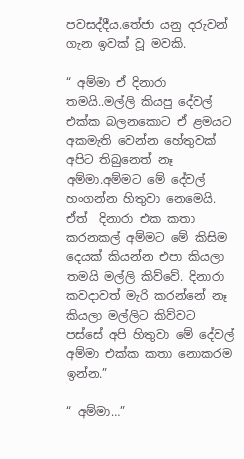පවසද්දීය.තේජා යනු දරුවන් ගැන ඉවක් වූ මවකි.

“ අම්මා ඒ දිනාරා තමයි..මල්ලි කියපු දේවල් එක්ක බලනකොට ඒ ළමයට අකමැති වෙන්න හේතුවක් අපිට තිබුනෙත් නෑ අම්මා.අම්මට මේ දේවල් හංගන්න හිතුවා නෙමෙයි. ඒත්  දිනාරා එක කතා කරනකල් අම්මට මේ කිසිම දෙයක් කියන්න එපා කියලා තමයි මල්ලි කිව්වේ. දිනාරා කවදාවත් මැරි කරන්නේ නෑ කියලා මල්ලිට කිව්වට පස්සේ අපි හිතුවා මේ දේවල් අම්මා එක්ක කතා නොකරම ඉන්න.”

“ අම්මා…”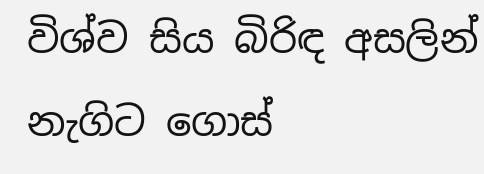විශ්ව සිය බිරිඳ අසලින්  නැගිට ගොස්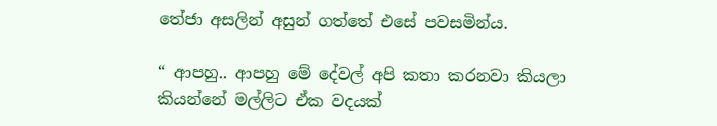තේජා අසලින් අසුන් ගත්තේ එසේ පවසමින්ය.

“ ආපහු.. ආපහු මේ දේවල් අපි කතා කරනවා කියලා කියන්නේ මල්ලිට ඒක වදයක්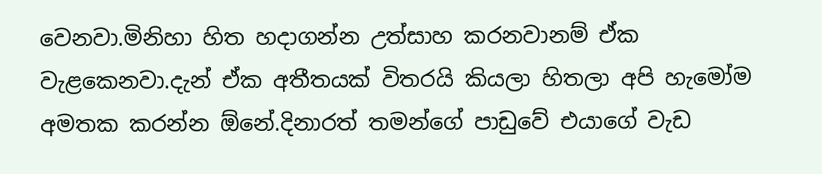වෙනවා.මිනිහා හිත හදාගන්න උත්සාහ කරනවානම් ඒක වැළකෙනවා.දැන් ඒක අතීතයක් විතරයි කියලා හිතලා අපි හැමෝම අමතක කරන්න ඕනේ.දිනාරත් තමන්ගේ පාඩුවේ එයාගේ වැඩ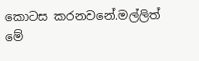කොටස කරනවනේ.මල්ලිත් මේ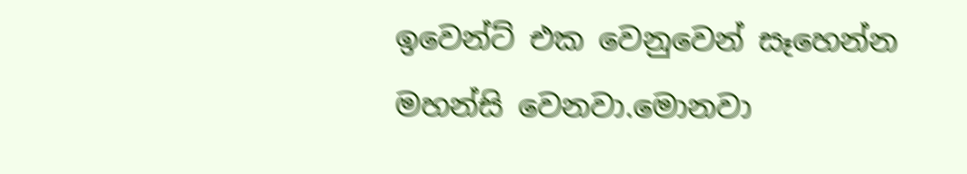ඉවෙන්ට් එක වෙනුවෙන් සෑහෙන්න මහන්සි වෙනවා.මොනවා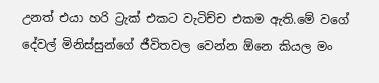උනත් එයා හරි ට්‍රැක් එකට වැටිච්ච එකම ඇති.මේ වගේ දේවල් මිනිස්සුන්ගේ ජීවිතවල වෙන්න ඕනෙ කියල මං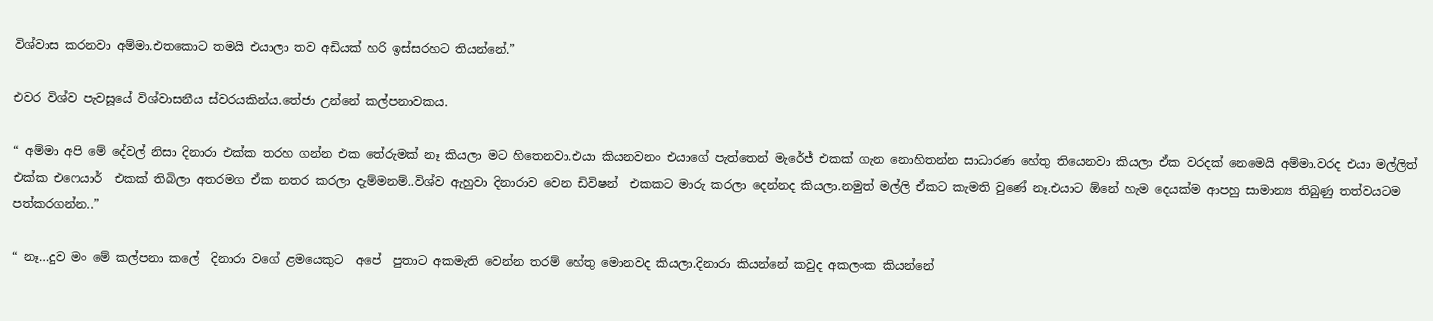විශ්වාස කරනවා අම්මා.එතකොට තමයි එයාලා තව අඩියක් හරි ඉස්සරහට තියන්නේ.”

එවර විශ්ව පැවසූයේ විශ්වාසනීය ස්වරයකින්ය.තේජා උන්නේ කල්පනාවකය.

“ අම්මා අපි මේ දේවල් නිසා දිනාරා එක්ක තරහ ගන්න එක තේරුමක් නෑ කියලා මට හිතෙනවා.එයා කියනවනං එයාගේ පැත්තෙන් මැරේජ් එකක් ගැන නොහිතන්න සාධාරණ හේතු තියෙනවා කියලා ඒක වරදක් නෙමෙයි අම්මා.වරද එයා මල්ලිත් එක්ක එෆෙයාර්  එකක් තිබිලා අතරමග ඒක නතර කරලා දැම්මනම්..විශ්ව ඇහුවා දිනාරාව වෙන ඩිවිෂන්  එකකට මාරු කරලා දෙන්නද කියලා.නමුත් මල්ලි ඒකට කැමති වුණේ නෑ.එයාට ඕනේ හැම දෙයක්ම ආපහු සාමාන්‍ය තිබුණු තත්වයටම පත්කරගන්න..”

“ නෑ…දුව මං මේ කල්පනා කලේ  දිනාරා වගේ ළමයෙකුට  අපේ  පුතාට අකමැති වෙන්න තරම් හේතු මොනවද කියලා.දිනාරා කියන්නේ කවුද අකලංක කියන්නේ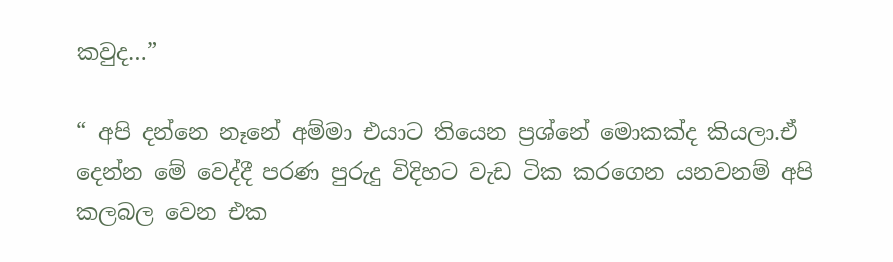කවුද…”

“ අපි දන්නෙ නෑනේ අම්මා එයාට තියෙන ප්‍රශ්නේ මොකක්ද කියලා.ඒ දෙන්න මේ වෙද්දී පරණ පුරුදු විදිහට වැඩ ටික කරගෙන යනවනම් අපි කලබල වෙන එක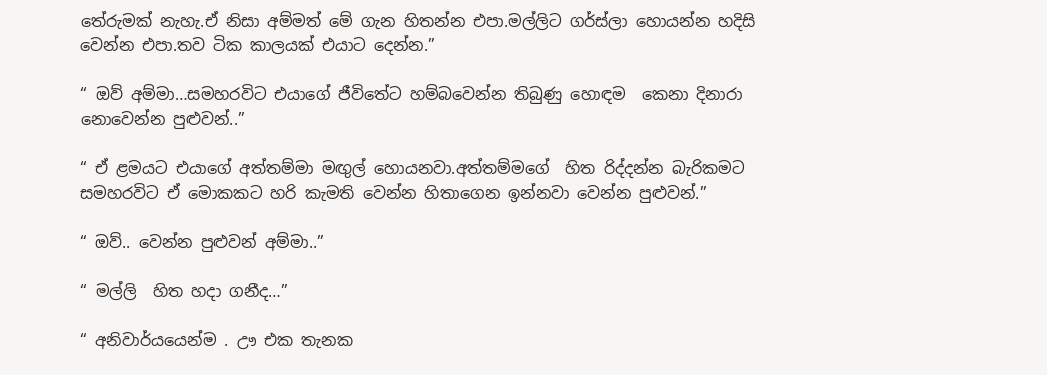තේරුමක් නැහැ.ඒ නිසා අම්මත් මේ ගැන හිතන්න එපා.මල්ලිට ගර්ස්ලා හොයන්න හදිසි වෙන්න එපා.තව ටික කාලයක් එයාට දෙන්න.”

“ ඔව් අම්මා…සමහරවිට එයාගේ ජීවිතේට හම්බවෙන්න තිබුණු හොඳම  කෙනා දිනාරා නොවෙන්න පුළුවන්..”

“ ඒ ළමයට එයාගේ අත්තම්මා මඟුල් හොයනවා.අත්තම්මගේ  හිත රිද්දන්න බැරිකමට සමහරවිට ඒ මොකකට හරි කැමති වෙන්න හිතාගෙන ඉන්නවා වෙන්න පුළුවන්.”

“ ඔව්.. වෙන්න පුළුවන් අම්මා..”

“ මල්ලි  හිත හදා ගනීද…”

“ අනිවාර්යයෙන්ම . ඌ එක තැනක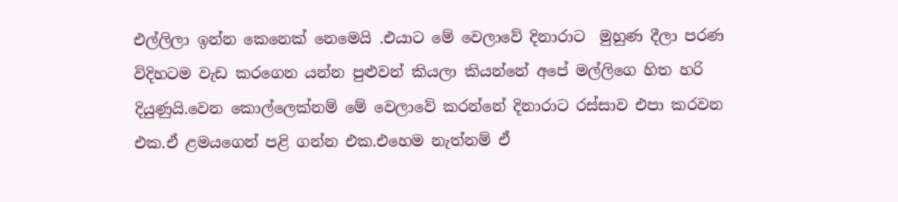එල්ලිලා ඉන්න කෙනෙක් නෙමෙයි .එයාට මේ වෙලාවේ දිනාරාට  මුහුණ දීලා පරණ විදිහටම වැඩ කරගෙන යන්න පුළුවන් කියලා කියන්නේ අපේ මල්ලිගෙ හිත හරි දියුණුයි.වෙන කොල්ලෙක්නම් මේ වෙලාවේ කරන්නේ දිනාරාට රස්සාව එපා කරවන එක.ඒ ළමයගෙන් පළි ගන්න එක.එහෙම නැත්නම් ඒ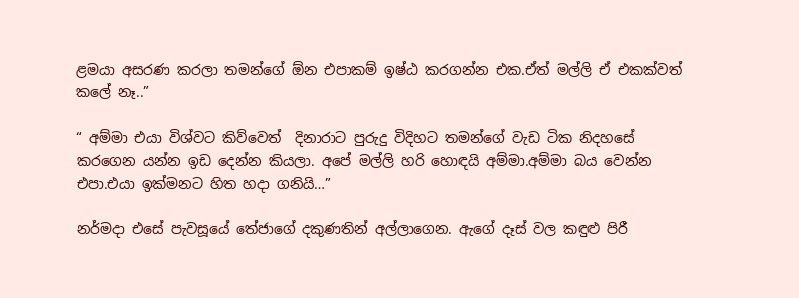ළමයා අසරණ කරලා තමන්ගේ ඕන එපාකම් ඉෂ්ඨ කරගන්න එක.ඒත් මල්ලි ඒ එකක්වත් කලේ නෑ..”

“ අම්මා එයා විශ්වට කිව්වෙත්  දිනාරාට පුරුදු විදිහට තමන්ගේ වැඩ ටික නිදහසේ කරගෙන යන්න ඉඩ දෙන්න කියලා. අපේ මල්ලි හරි හොඳයි අම්මා.අම්මා බය වෙන්න එපා.එයා ඉක්මනට හිත හදා ගනියි…”

නර්මදා එසේ පැවසූයේ තේජාගේ දකුණතින් අල්ලාගෙන. ඇගේ දෑස් වල කඳුළු පිරී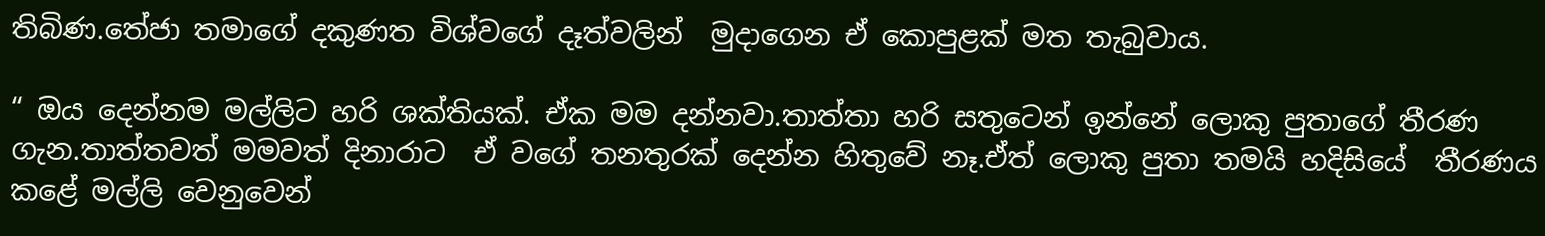තිබිණ.තේජා තමාගේ දකුණත විශ්වගේ දෑත්වලින්  මුදාගෙන ඒ කොපුළක් මත තැබුවාය.

“ ඔය දෙන්නම මල්ලිට හරි ශක්තියක්. ඒක මම දන්නවා.තාත්තා හරි සතුටෙන් ඉන්නේ ලොකු පුතාගේ තීරණ ගැන.තාත්තවත් මමවත් දිනාරාට  ඒ වගේ තනතුරක් දෙන්න හිතුවේ නෑ.ඒත් ලොකු පුතා තමයි හදිසියේ  තීරණය කළේ මල්ලි වෙනුවෙන්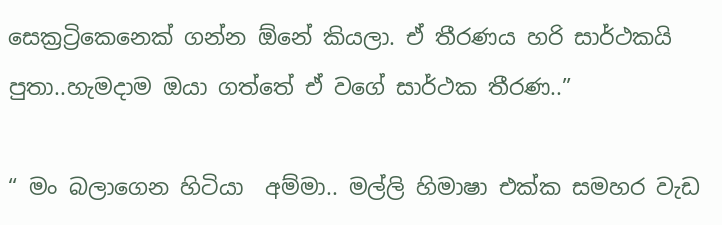සෙක්‍රට්‍රිකෙනෙක් ගන්න ඕනේ කියලා. ඒ තීරණය හරි සාර්ථකයි පුතා..හැමදාම ඔයා ගත්තේ ඒ වගේ සාර්ථක තීරණ..”

“ මං බලාගෙන හිටියා  අම්මා.. මල්ලි හිමාෂා එක්ක සමහර වැඩ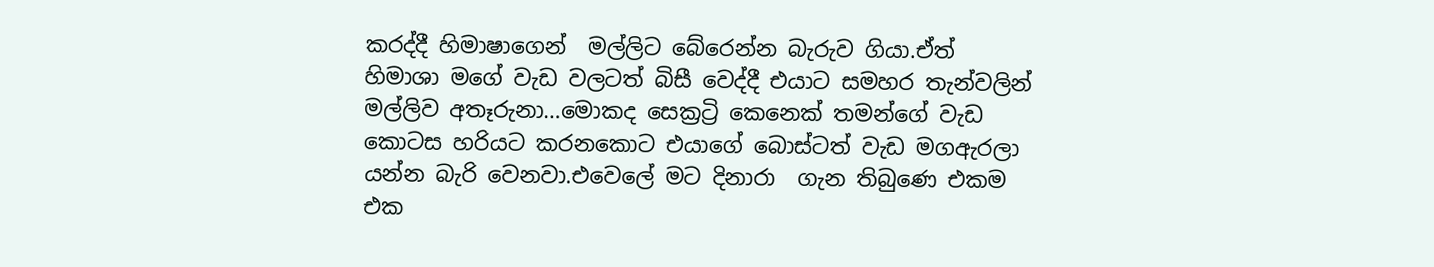කරද්දී හිමාෂාගෙන්  මල්ලිට බේරෙන්න බැරුව ගියා.ඒත් හිමාශා මගේ වැඩ වලටත් බිසී වෙද්දී එයාට සමහර තැන්වලින් මල්ලිව අතෑරුනා…මොකද සෙක්‍රට්‍රි කෙනෙක් තමන්ගේ වැඩ කොටස හරියට කරනකොට එයාගේ බොස්ටත් වැඩ මගඇරලා යන්න බැරි වෙනවා.එවෙලේ මට දිනාරා  ගැන තිබුණෙ එකම එක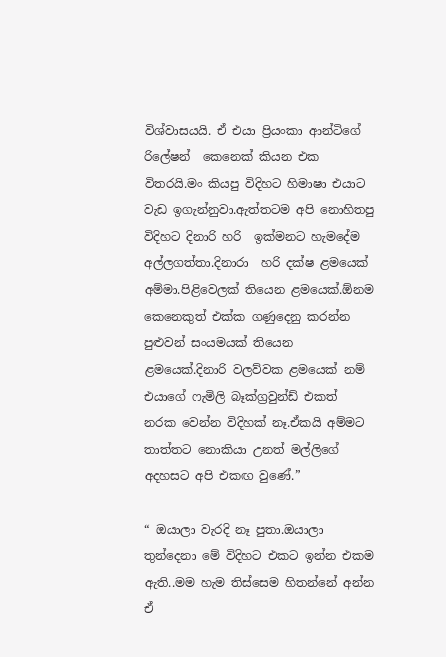විශ්වාසයයි. ඒ එයා ප්‍රියංකා ආන්ටිගේ රිලේෂන්  කෙනෙක් කියන එක විතරයි.මං කියපු විදිහට හිමාෂා එයාට  වැඩ ඉගැන්නුවා.ඇත්තටම අපි නොහිතපු විදිහට දිනාරි හරි  ඉක්මනට හැමදේම අල්ලගත්තා.දිනාරා  හරි දක්ෂ ළමයෙක් අම්මා.පිළිවෙලක් තියෙන ළමයෙක්.ඕනම කෙනෙකුත් එක්ක ගණුදෙනු කරන්න පුළුවන් සංයමයක් තියෙන ළමයෙක්.දිනාරි වලව්වක ළමයෙක් නම් එයාගේ ෆැමිලි බෑක්‍ග්‍රවුන්ඩ් එකත්  නරක වෙන්න විදිහක් නෑ.ඒකයි අම්මට තාත්තට නොකියා උනත් මල්ලිගේ අදහසට අපි එකඟ වුණේ.”

“ ඔයාලා වැරදි නෑ පුතා.ඔයාලා තුන්දෙනා මේ විදිහට එකට ඉන්න එකම ඇති..මම හැම තිස්සෙම හිතන්නේ අන්න ඒ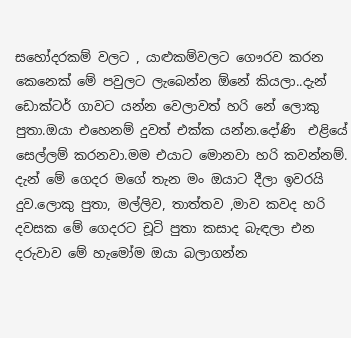සහෝදරකම් වලට , යාළුකම්වලට ගෞරව කරන කෙනෙක් මේ පවුලට ලැබෙන්න ඕනේ කියලා..දැන් ඩොක්ටර් ගාවට යන්න වෙලාවත් හරි නේ ලොකු පුතා.ඔයා එහෙනම් දුවත් එක්ක යන්න.දෝණි  එළියේ  සෙල්ලම් කරනවා.මම එයාට මොනවා හරි කවන්නම්. දැන් මේ ගෙදර මගේ තැන මං ඔයාට දීලා ඉවරයි දුව.ලොකු පුතා, මල්ලිව, තාත්තව ,මාව කවද හරි දවසක මේ ගෙදරට චූටි පුතා කසාද බැඳලා එන දරුවාව මේ හැමෝම ඔයා බලාගන්න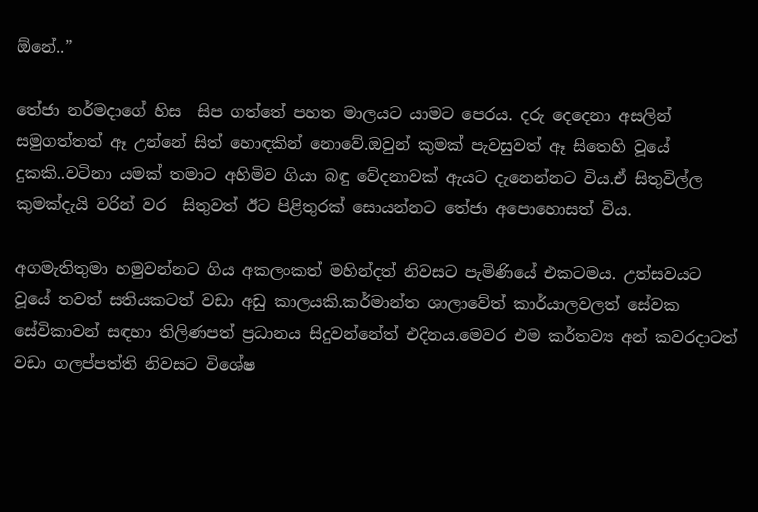ඕනේ..”

තේජා නර්මදාගේ හිස  සිප ගත්තේ පහත මාලයට යාමට පෙරය. දරු දෙදෙනා අසලින් සමුගත්තත් ඈ උන්නේ සිත් හොඳකින් නොවේ.ඔවුන් කුමක් පැවසුවත් ඈ සිතෙහි වූයේ දුකකි..වටිනා යමක් තමාට අහිමිව ගියා බඳු වේදනාවක් ඇයට දැනෙන්නට විය.ඒ සිතුවිල්ල කුමක්දැයි වරින් වර  සිතුවත් ඊට පිළිතුරක් සොයන්නට තේජා අපොහොසත් විය.

අගමැතිතුමා හමුවන්නට ගිය අකලංකත් මහින්දත් නිවසට පැමිණියේ එකටමය. උත්සවයට වූයේ තවත් සතියකටත් වඩා අඩු කාලයකි.කර්මාන්ත ශාලාවේත් කාර්යාලවලත් සේවක සේවිකාවන් සඳහා තිලිණපත් ප්‍රධානය සිදුවන්නේත් එදිනය.මෙවර එම කර්තව්‍ය අන් කවරදාටත් වඩා ගලප්පත්ති නිවසට විශේෂ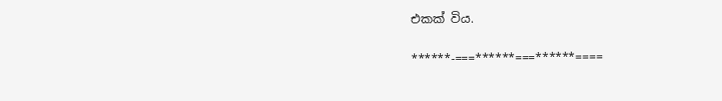එකක් විය.

******-===******===******====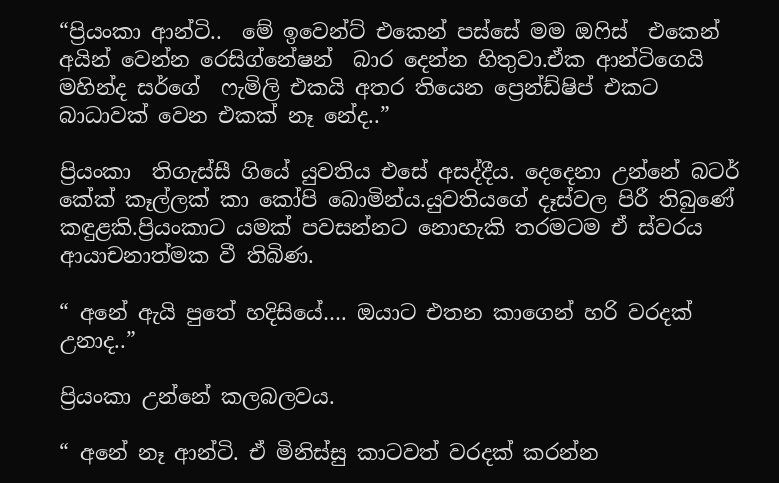“ප්‍රියංකා ආන්ටි..  මේ ඉවෙන්ට් එකෙන් පස්සේ මම ඔෆිස්  එකෙන් අයින් වෙන්න රෙසිග්නේෂන්  බාර දෙන්න හිතුවා.ඒක ආන්ටිගෙයි මහින්ද සර්ගේ  ෆැමිලි එකයි අතර තියෙන ප්‍රෙන්ඩ්ෂිප් එකට  බාධාවක් වෙන එකක් නෑ නේද..”

ප්‍රියංකා  තිගැස්සී ගියේ යුවතිය එසේ අසද්දීය. දෙදෙනා උන්නේ බටර් කේක් කෑල්ලක් කා කෝපි බොමින්ය.යුවතියගේ දෑස්වල පිරී තිබුණේ කඳුළකි.ප්‍රියංකාට යමක් පවසන්නට නොහැකි තරමටම ඒ ස්වරය ආයාචනාත්මක වී තිබිණ.

“ අනේ ඇයි පුතේ හදිසියේ…. ඔයාට එතන කාගෙන් හරි වරදක් උනාද..”

ප්‍රියංකා උන්නේ කලබලවය.

“ අනේ නෑ ආන්ටි. ඒ මිනිස්සු කාටවත් වරදක් කරන්න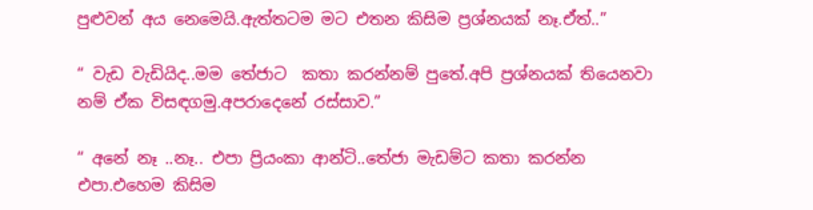පුළුවන් අය නෙමෙයි.ඇත්තටම මට එතන කිසිම ප්‍රශ්නයක් නෑ.ඒත්..”

“ වැඩ වැඩියිද..මම තේජාට  කතා කරන්නම් පුතේ.අපි ප්‍රශ්නයක් තියෙනවා නම් ඒක විසඳගමු.අපරාදෙනේ රස්සාව.”

“ අනේ නෑ ..නෑ.. එපා ප්‍රියංකා ආන්ටි..තේජා මැඩම්ට කතා කරන්න එපා.එහෙම කිසිම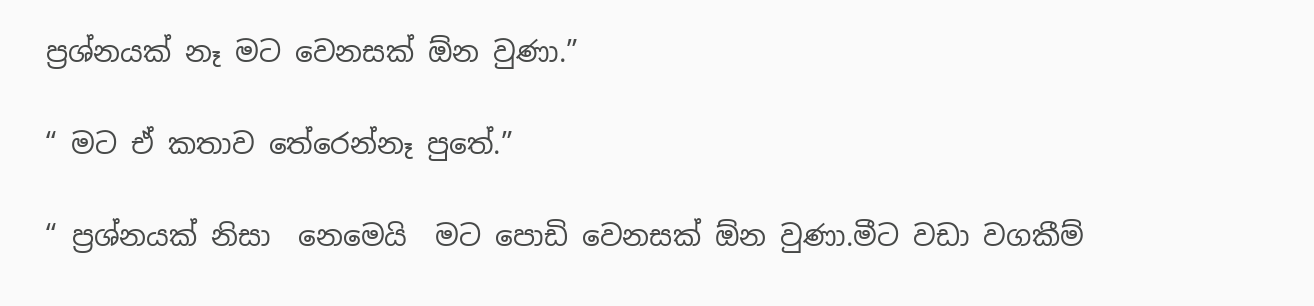ප්‍රශ්නයක් නෑ මට වෙනසක් ඕන වුණා.”

“ මට ඒ කතාව තේරෙන්නෑ පුතේ.”

“ ප්‍රශ්නයක් නිසා  නෙමෙයි  මට පොඩි වෙනසක් ඕන වුණා.මීට වඩා වගකීම්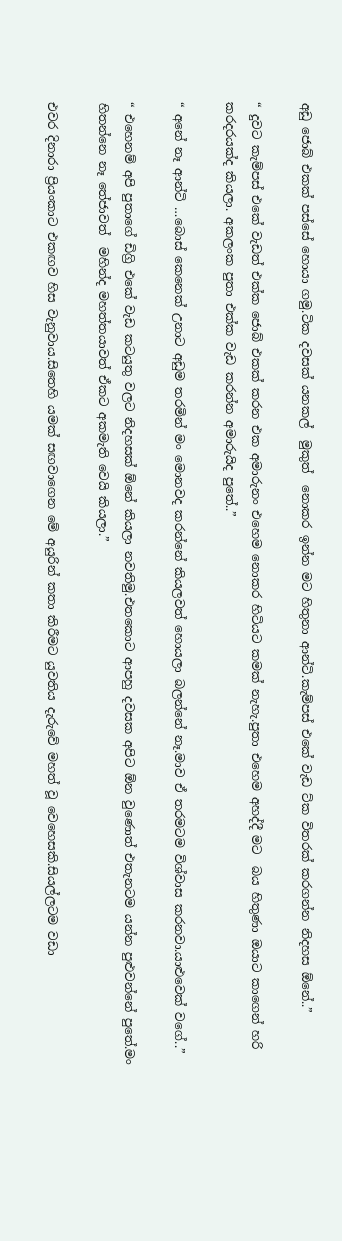අඩු ජොබ් එකක් පස්සේ හොයා ගමු.ටික දවසක් යනකල්  මුකුත්  නොකර ඉන්න මට හිතුනා ආන්ටි.කැම්පස් එකේ වැඩ ට්ක විතරක් කරගන්න නිදහස ඕනේ..”

“ දුවට කැම්පස් එකේ වැඩත් එක්ක ජොබ් එකක් කරන එක අමාරුනං එහෙම නොකර හිටියට කමක් නැහැ.පුතා එහෙම අහද්දී මට  බය හිතුණා ඔයාට කාගෙන් හරි කරදරයක්ද කියලා. අකලංක පුතා එක්ක වැඩ කරන්න අමාරුයිද පුතේ..”

“ අනේ නෑ ආන්ටි …බොස් කෙනෙක් උනාට අඩුම තරමින් මං මොනවද කරන්නේ කියලවත් හොයලා බලන්නේ නෑ.මාව ඒ තරමටම විශ්වාස කරනවා.යාළුවෙක් වගේ..”

“ එහෙනම් අපි පුතාගේ ඩිග්‍රි එකේ වැඩ කටයුතු වලට නිදහසක් ඕනේ කියලා නවතිමු.එතකොට ආපහු දවසක අපිට ඕන වුණොත් එතැනටම යන්න පුළුවන්නේ පුතේ.මං හිතන්නෙ නෑ තේජාවත්  මහින්ද මහත්තයාවත් ඒකට අකමැති වෙයි කියලා.”

එවර දිනාරා ප්‍රියංකාට එකඟව හිස වැනුවාය.සිතෙහි යමක් සඟවාගෙන මේ අයුරින් කතා කිරීමට යුවතිය දැරුවේ මහත් වූ වෙහෙසකි.සියල්ලටම වඩා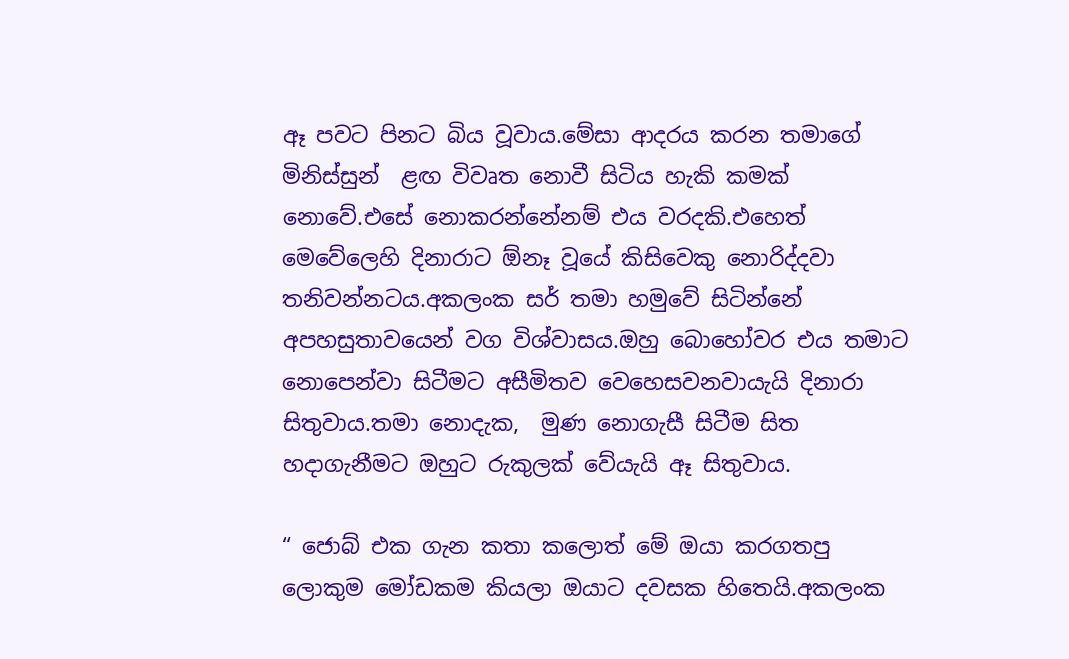ඈ පවට පිනට බිය වූවාය.මේසා ආදරය කරන තමාගේ මිනිස්සුන්  ළඟ විවෘත නොවී සිටිය හැකි කමක් නොවේ.එසේ නොකරන්නේනම් එය වරදකි.එහෙත් මෙවේලෙහි දිනාරාට ඕනෑ වූයේ කිසිවෙකු නොරිද්දවා තනිවන්නටය.අකලංක සර් තමා හමුවේ සිටින්නේ අපහසුතාවයෙන් වග විශ්වාසය.ඔහු බොහෝවර එය තමාට නොපෙන්වා සිටීමට අසීමිතව වෙහෙසවනවායැයි දිනාරා සිතුවාය.තමා නොදැක,  මුණ නොගැසී සිටීම සිත හදාගැනීමට ඔහුට රුකුලක් වේයැයි ඈ සිතුවාය.

“ ජොබ් එක ගැන කතා කලොත් මේ ඔයා කරගතපු ලොකුම මෝඩකම කියලා ඔයාට දවසක හිතෙයි.අකලංක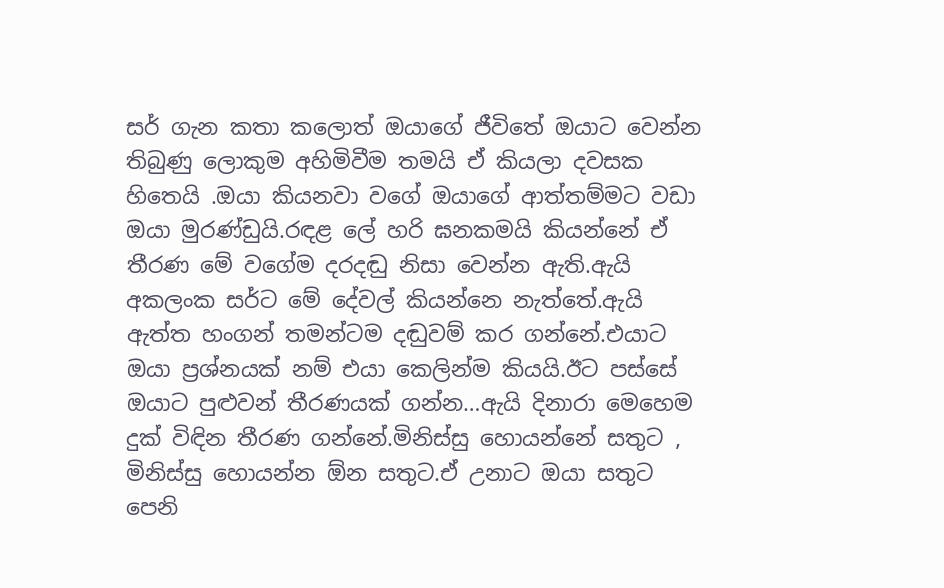සර් ගැන කතා කලොත් ඔයාගේ ජීවිතේ ඔයාට වෙන්න තිබුණු ලොකුම අහිමිවීම තමයි ඒ කියලා දවසක හිතෙයි .ඔයා කියනවා වගේ ඔයාගේ ආත්තම්මට වඩා ඔයා මුරණ්ඩුයි.රඳළ ලේ හරි ඝනකමයි කියන්නේ ඒ තීරණ මේ වගේම දරදඬු නිසා වෙන්න ඇති.ඇයි අකලංක සර්ට මේ දේවල් කියන්නෙ නැත්තේ.ඇයි ඇත්ත හංගන් තමන්ටම දඬුවම් කර ගන්නේ.එයාට ඔයා ප්‍රශ්නයක් නම් එයා කෙලින්ම කියයි.ඊට පස්සේ ඔයාට පුළුවන් තීරණයක් ගන්න…ඇයි දිනාරා මෙහෙම දුක් විඳින තීරණ ගන්නේ.මිනිස්සු හොයන්නේ සතුට , මිනිස්සු හොයන්න ඕන සතුට.ඒ උනාට ඔයා සතුට පෙනි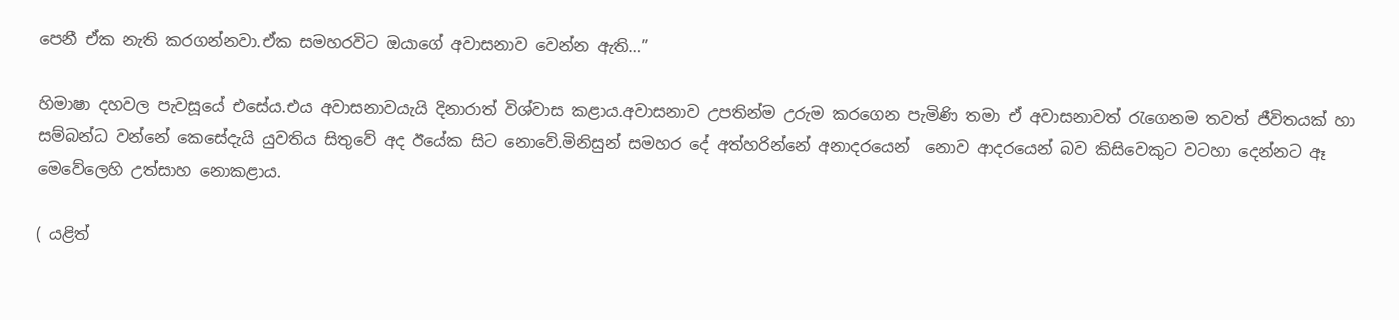පෙනී ඒක නැති කරගන්නවා.ඒක සමහරවිට ඔයාගේ අවාසනාව වෙන්න ඇති…”

හිමාෂා දහවල පැවසූයේ එසේය.එය අවාසනාවයැයි දිනාරාත් විශ්වාස කළාය.අවාසනාව උපතින්ම උරුම කරගෙන පැමිණි තමා ඒ අවාසනාවත් රැගෙනම තවත් ජීවිතයක් හා සම්බන්ධ වන්නේ කෙසේදැයි යුවතිය සිතුවේ අද ඊයේක සිට නොවේ.මිනිසුන් සමහර දේ අත්හරින්නේ අනාදරයෙන්  නොව ආදරයෙන් බව කිසිවෙකුට වටහා දෙන්නට ඈ මෙවේලෙහි උත්සාහ නොකළාය.

( යළිත්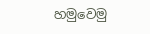හමුවෙමු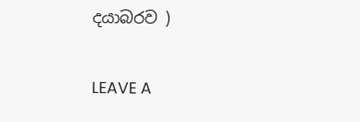දයාබරව )

LEAVE A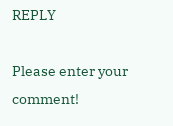REPLY

Please enter your comment!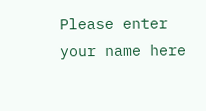Please enter your name here